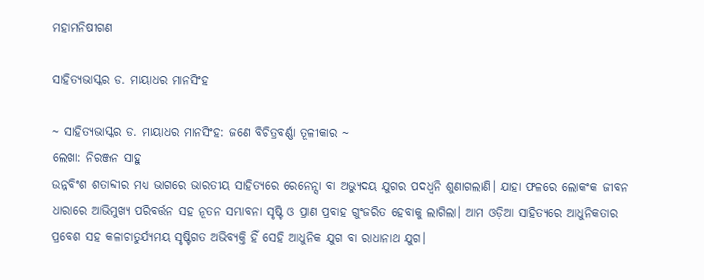ମହାମନିଷୀଗଣ

ସାହିତ୍ୟଭାସ୍କର ଡ. ମାୟାଧର ମାନସିଂହ

~ ସାହିତ୍ୟଭାସ୍କର ଡ. ମାୟାଧର ମାନସିଂହ: ଜଣେ ବିଚିତ୍ରବର୍ଣ୍ଣା ତୂଳୀକାର ~
ଲେଖା: ନିରଞ୍ଜନ ସାହୁ
ଉନ୍ନବିଂଶ ଶତାବ୍ଦୀର ମଧ୍ୟ ଭାଗରେ ଭାରତୀୟ ସାହିତ୍ୟରେ ରେନେନ୍ସା ବା ଅଭ୍ୟୁଦୟ ଯୁଗର ପଦଧ୍ଵନି ଶୁଣାଗଲାଣି। ଯାହା ଫଳରେ ଲୋକଂକ ଜୀବନ ଧାରାରେ ଆଭିମୁଖ୍ୟ ପରିବର୍ତ୍ତନ ସହ ନୂତନ ସମ୍ଭାବନା ସୃଷ୍ଟି ଓ ପ୍ରାଣ ପ୍ରବାହ ଗୁଂଜରିତ ହେବାକୁ ଲାଗିଲା। ଆମ ଓଡ଼ିଆ ସାହିତ୍ୟରେ ଆଧୁନିକତାର ପ୍ରବେଶ ସହ କଳାଚାତୁର୍ଯ୍ୟମୟ ସୃଷ୍ଟିଗତ ଅଭିବ୍ୟକ୍ତି ହିଁ ସେହି ଆଧୁନିକ ଯୁଗ ବା ରାଧାନାଥ ଯୁଗ।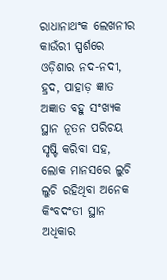ରାଧାନାଥଂକ ଲେଖନୀର କାଉଁରୀ ସ୍ପର୍ଶରେ ଓଡ଼ିଶାର ନଦ-ନଦୀ, ହ୍ରଦ, ପାହାଡ଼ ଜ୍ଞାତ ଅଜ୍ଞାତ ବହୁ ସଂଖ୍ୟକ ସ୍ଥାନ ନୂତନ ପରିଚୟ ସୃଷ୍ଟି କରିବା ସହ, ଲୋକ ମାନସରେ ଲୁଚି ଲୁଚି ରହିଥିବା ଅନେକ କିଂବଦଂତୀ ସ୍ଥାନ ଅଧିକାର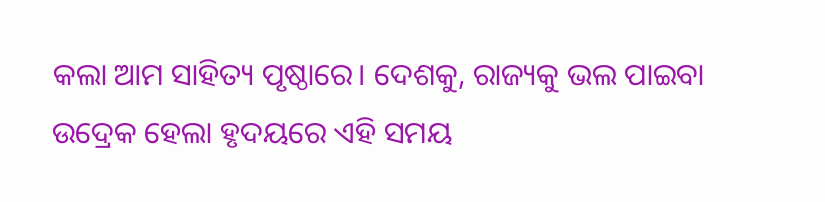କଲା ଆମ ସାହିତ୍ୟ ପୃଷ୍ଠାରେ। ଦେଶକୁ, ରାଜ୍ୟକୁ ଭଲ ପାଇବା ଉଦ୍ରେକ ହେଲା ହୃଦୟରେ ଏହି ସମୟ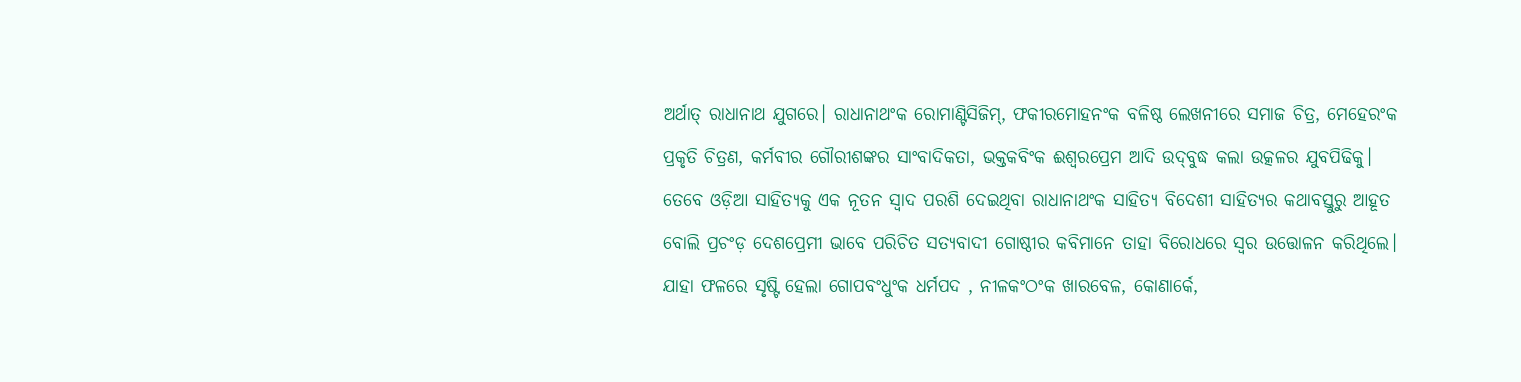ଅର୍ଥାତ୍ ରାଧାନାଥ ଯୁଗରେ। ରାଧାନାଥଂକ ରୋମାଣ୍ଟିସିଜିମ୍, ଫକୀରମୋହନଂକ ବଳିଷ୍ଠ ଲେଖନୀରେ ସମାଜ ଚିତ୍ର, ମେହେରଂକ ପ୍ରକୃତି ଚିତ୍ରଣ, କର୍ମବୀର ଗୌରୀଶଙ୍କର ସାଂବାଦିକତା, ଭକ୍ତକବିଂକ ଈଶ୍ୱରପ୍ରେମ ଆଦି ଉଦ୍‌ବୁଦ୍ଧ କଲା ଉତ୍କଳର ଯୁବପିଢିକୁ।
ତେବେ ଓଡ଼ିଆ ସାହିତ୍ୟକୁ ଏକ ନୂତନ ସ୍ଵାଦ ପରଶି ଦେଇଥିବା ରାଧାନାଥଂକ ସାହିତ୍ୟ ବିଦେଶୀ ସାହିତ୍ୟର କଥାବସ୍ତୁରୁ ଆହୂତ ବୋଲି ପ୍ରଚଂଡ଼ ଦେଶପ୍ରେମୀ ଭାବେ ପରିଚିତ ସତ୍ୟବାଦୀ ଗୋଷ୍ଠୀର କବିମାନେ ତାହା ବିରୋଧରେ ସ୍ବର ଉତ୍ତୋଳନ କରିଥିଲେ। ଯାହା ଫଳରେ ସୃଷ୍ଟି ହେଲା ଗୋପବଂଧୁଂକ ଧର୍ମପଦ , ନୀଳକଂଠଂକ ଖାରବେଳ, କୋଣାର୍କେ,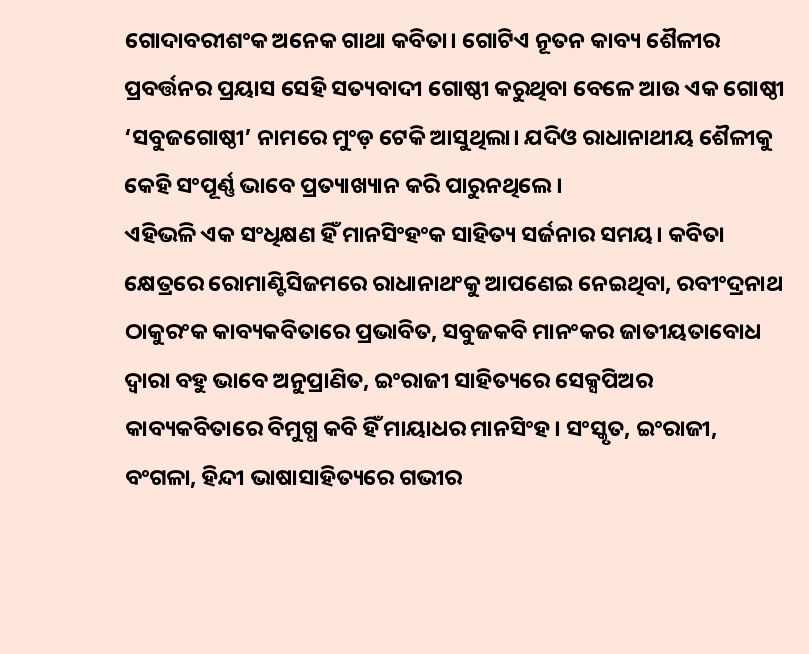ଗୋଦାବରୀଶଂକ ଅନେକ ଗାଥା କବିତା। ଗୋଟିଏ ନୂତନ କାବ୍ୟ ଶୈଳୀର ପ୍ରବର୍ତ୍ତନର ପ୍ରୟାସ ସେହି ସତ୍ୟବାଦୀ ଗୋଷ୍ଠୀ କରୁଥିବା ବେଳେ ଆଉ ଏକ ଗୋଷ୍ଠୀ ‘ସବୁଜଗୋଷ୍ଠୀ’ ନାମରେ ମୁଂଡ଼ ଟେକି ଆସୁଥିଲା। ଯଦିଓ ରାଧାନାଥୀୟ ଶୈଳୀକୁ କେହି ସଂପୂର୍ଣ୍ଣ ଭାବେ ପ୍ରତ୍ୟାଖ୍ୟାନ କରି ପାରୁନଥିଲେ।
ଏହିଭଳି ଏକ ସଂଧିକ୍ଷଣ ହିଁ ମାନସିଂହଂକ ସାହିତ୍ୟ ସର୍ଜନାର ସମୟ। କବିତା କ୍ଷେତ୍ରରେ ରୋମାଣ୍ଟିସିଜମରେ ରାଧାନାଥଂକୁ ଆପଣେଇ ନେଇଥିବା, ରବୀଂଦ୍ରନାଥ ଠାକୁରଂକ କାବ୍ୟକବିତାରେ ପ୍ରଭାବିତ, ସବୁଜକବି ମାନଂକର ଜାତୀୟତାବୋଧ ଦ୍ଵାରା ବହୁ ଭାବେ ଅନୁପ୍ରାଣିତ, ଇଂରାଜୀ ସାହିତ୍ୟରେ ସେକ୍ସପିଅର କାବ୍ୟକବିତାରେ ବିମୁଗ୍ଧ କବି ହିଁ ମାୟାଧର ମାନସିଂହ। ସଂସ୍କୃତ, ଇଂରାଜୀ, ବଂଗଳା, ହିନ୍ଦୀ ଭାଷାସାହିତ୍ୟରେ ଗଭୀର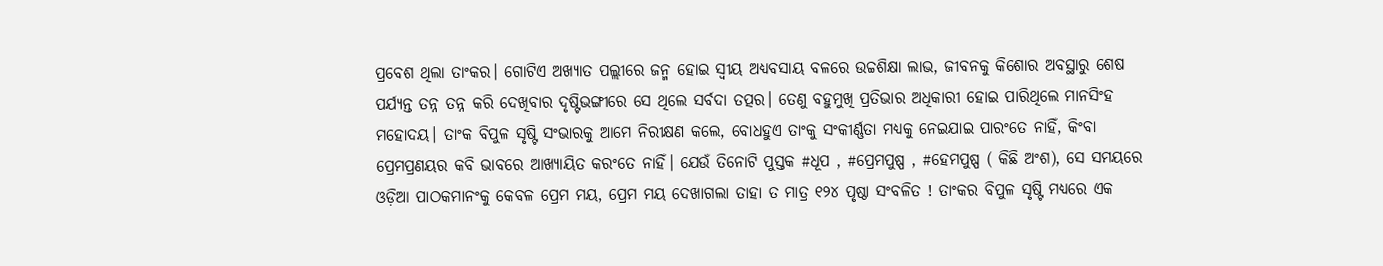ପ୍ରବେଶ ଥିଲା ତାଂକର। ଗୋଟିଏ ଅଖ୍ୟାତ ପଲ୍ଲୀରେ ଜନ୍ମ ହୋଇ ସ୍ଵୀୟ ଅଧ୍ୟବସାୟ ବଳରେ ଉଚ୍ଚଶିକ୍ଷା ଲାଭ, ଜୀବନକୁ କିଶୋର ଅବସ୍ଥାରୁ ଶେଷ ପର୍ଯ୍ୟନ୍ତ ତନ୍ନ ତନ୍ନ କରି ଦେଖିବାର ଦୃଷ୍ଟିଭଙ୍ଗୀରେ ସେ ଥିଲେ ସର୍ବଦା ତତ୍ପର। ତେଣୁ ବହୁମୁଖି ପ୍ରତିଭାର ଅଧିକାରୀ ହୋଇ ପାରିଥିଲେ ମାନସିଂହ ମହୋଦୟ। ତାଂକ ବିପୁଳ ସୃଷ୍ଟି ସଂଭାରକୁ ଆମେ ନିରୀକ୍ଷଣ କଲେ, ବୋଧହୁଏ ତାଂକୁ ସଂକୀର୍ଣ୍ଣତା ମଧ୍ୟକୁ ନେଇଯାଇ ପାରଂତେ ନାହିଁ, କିଂବା ପ୍ରେମପ୍ରଣୟର କବି ଭାବରେ ଆଖ୍ୟାୟିତ କରଂତେ ନାହିଁ। ଯେଉଁ ତିନୋଟି ପୁସ୍ତକ #ଧୂପ , #ପ୍ରେମପୁଷ୍ପ , #ହେମପୁଷ୍ପ ( କିଛି ଅଂଶ), ସେ ସମୟରେ ଓଡ଼ିଆ ପାଠକମାନଂକୁ କେବଳ ପ୍ରେମ ମୟ, ପ୍ରେମ ମୟ ଦେଖାଗଲା ତାହା ତ ମାତ୍ର ୧୨୪ ପୃଷ୍ଠା ସଂବଳିତ ! ତାଂକର ବିପୁଳ ସୃଷ୍ଟି ମଧ୍ୟରେ ଏକ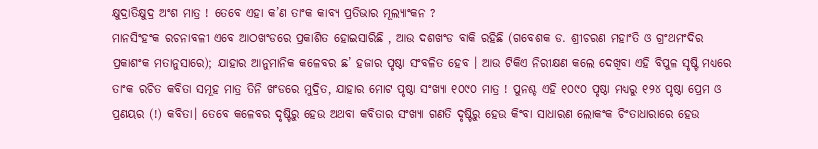କ୍ଷୁଦ୍ରାତିକ୍ଷୁଦ୍ର ଅଂଶ ମାତ୍ର ! ତେବେ ଏହା କ’ଣ ତାଂକ କାବ୍ୟ ପ୍ରତିଭାର ମୂଲ୍ୟାଂକନ ?
ମାନସିଂହଂକ ରଚନାବଳୀ ଏବେ ଆଠଖଂଡରେ ପ୍ରକାଶିତ ହୋଇସାରିଛି , ଆଉ ଦଶଖଂଡ ବାକି ରହିଛି (ଗବେଶକ ଡ. ଶ୍ରୀଚରଣ ମହାଂତି ଓ ଗ୍ରଂଥମଂଦିର ପ୍ରକାଶଂକ ମତାନୁସାରେ); ଯାହାର ଆନୁମାନିକ କଳେବର ଛ’ ହଜାର ପୃଷ୍ଠା ସଂବଳିତ ହେବ । ଆଉ ଟିକିଏ ନିରୀକ୍ଷଣ କଲେ ଦେଖିବା ଏହି ବିପୁଳ ସୃଷ୍ଟି ମଧ୍ୟରେ ତାଂକ ରଚିତ କବିତା ସମୂହ ମାତ୍ର ତିନି ଖଂଡରେ ମୁଦ୍ରିତ, ଯାହାର ମୋଟ ପୃଷ୍ଠା ସଂଖ୍ୟା ୧୦୯୦ ମାତ୍ର ! ପୁନଶ୍ଚ ଏହି ୧୦୯୦ ପୃଷ୍ଠା ମଧ୍ୟରୁ ୧୨୪ ପୃଷ୍ଠା ପ୍ରେମ ଓ ପ୍ରଣୟର (!) କବିତା। ତେବେ କଳେବର ଦୃଷ୍ଟିରୁ ହେଉ ଅଥବା କବିତାର ସଂଖ୍ୟା ଗଣତି ଦୃଷ୍ଟିରୁ ହେଉ କିଂବା ସାଧାରଣ ଲୋକଂକ ଚିଂତାଧାରାରେ ହେଉ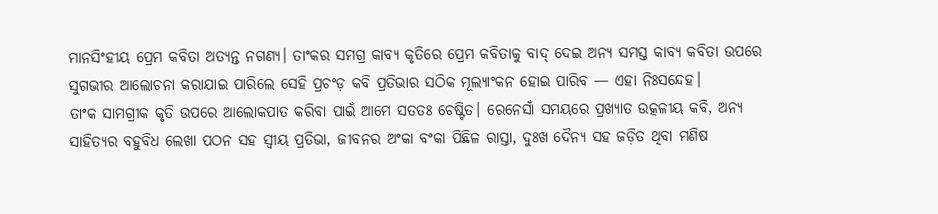ମାନସିଂହୀୟ ପ୍ରେମ କବିତା ଅତ୍ୟନ୍ତ ନଗଣ୍ୟ। ତାଂକର ସମଗ୍ର କାବ୍ୟ କୃତିରେ ପ୍ରେମ କବିତାକୁ ବାଦ୍ ଦେଇ ଅନ୍ୟ ସମସ୍ତ କାବ୍ୟ କବିତା ଉପରେ ସୁଗଭୀର ଆଲୋଚନା କରାଯାଇ ପାରିଲେ ସେହି ପ୍ରଚଂଡ଼ କବି ପ୍ରତିଭାର ସଠିକ ମୂଲ୍ୟାଂକନ ହୋଇ ପାରିବ — ଏହା ନିଃସନ୍ଦେହ।
ତାଂକ ସାମଗ୍ରୀକ କୃତି ଉପରେ ଆଲୋକପାତ କରିବା ପାଇଁ ଆମେ ସତତଃ ଚେଷ୍ଟିତ। ରେନେସାଁ ସମୟରେ ପ୍ରଖ୍ୟାତ ଉତ୍କଳୀୟ କବି, ଅନ୍ୟ ସାହିତ୍ୟର ବହୁବିଧ ଲେଖା ପଠନ ସହ ସ୍ଵୀୟ ପ୍ରତିଭା, ଜୀବନର ଅଂକା ବଂକା ପିଛିଳ ରାସ୍ତା, ଦୁଃଖ ଦୈନ୍ୟ ସହ ଜଡ଼ିତ ଥିବା ମଣିଷ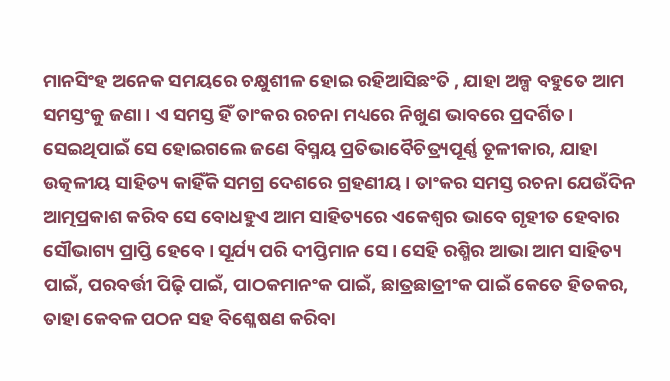ମାନସିଂହ ଅନେକ ସମୟରେ ଚକ୍ଷୁଶୀଳ ହୋଇ ରହିଆସିଛଂତି , ଯାହା ଅଳ୍ପ ବହୁତେ ଆମ ସମସ୍ତଂକୁ ଜଣା । ଏ ସମସ୍ତ ହିଁ ତାଂକର ରଚନା ମଧ୍ୟରେ ନିଖୁଣ ଭାବରେ ପ୍ରଦର୍ଶିତ। ସେଇଥିପାଇଁ ସେ ହୋଇଗଲେ ଜଣେ ବିସ୍ମୟ ପ୍ରତିଭାବୈଚିତ୍ର୍ୟପୂର୍ଣ୍ଣ ତୂଳୀକାର, ଯାହା ଉତ୍କଳୀୟ ସାହିତ୍ୟ କାହିଁକି ସମଗ୍ର ଦେଶରେ ଗ୍ରହଣୀୟ । ତାଂକର ସମସ୍ତ ରଚନା ଯେଉଁଦିନ ଆତ୍ମପ୍ରକାଶ କରିବ ସେ ବୋଧହୁଏ ଆମ ସାହିତ୍ୟରେ ଏକେଶ୍ଵର ଭାବେ ଗୃହୀତ ହେବାର ସୌଭାଗ୍ୟ ପ୍ରାପ୍ତି ହେବେ । ସୂର୍ଯ୍ୟ ପରି ଦୀପ୍ତିମାନ ସେ। ସେହି ରଶ୍ମିର ଆଭା ଆମ ସାହିତ୍ୟ ପାଇଁ, ପରବର୍ତ୍ତୀ ପିଢ଼ି ପାଇଁ, ପାଠକମାନଂକ ପାଇଁ, ଛାତ୍ରଛାତ୍ରୀଂକ ପାଇଁ କେତେ ହିତକର, ତାହା କେବଳ ପଠନ ସହ ବିଶ୍ଳେଷଣ କରିବା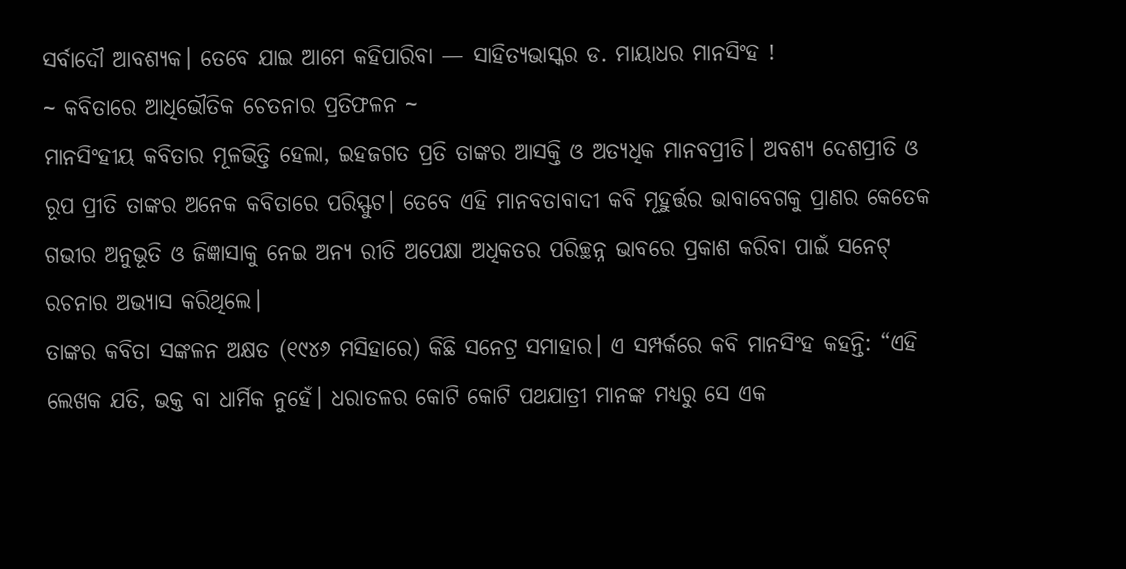ସର୍ବାଦୌ ଆବଶ୍ୟକ। ତେବେ ଯାଇ ଆମେ କହିପାରିବା — ସାହିତ୍ୟଭାସ୍କର ଡ. ମାୟାଧର ମାନସିଂହ !
~ କବିତାରେ ଆଧିଭୌତିକ ଚେତନାର ପ୍ରତିଫଳନ ~
ମାନସିଂହୀୟ କବିତାର ମୂଳଭିତ୍ତି ହେଲା, ଇହଜଗତ ପ୍ରତି ତାଙ୍କର ଆସକ୍ତି ଓ ଅତ୍ୟଧିକ ମାନବପ୍ରୀତି। ଅବଶ୍ୟ ଦେଶପ୍ରୀତି ଓ ରୂପ ପ୍ରୀତି ତାଙ୍କର ଅନେକ କବିତାରେ ପରିସ୍ଫୁଟ। ତେବେ ଏହି ମାନବତାବାଦୀ କବି ମୂହୁର୍ତ୍ତର ଭାବାବେଗକୁ ପ୍ରାଣର କେତେକ ଗଭୀର ଅନୁଭୂତି ଓ ଜିଜ୍ଞାସାକୁ ନେଇ ଅନ୍ୟ ରୀତି ଅପେକ୍ଷା ଅଧିକତର ପରିଚ୍ଛନ୍ନ ଭାବରେ ପ୍ରକାଶ କରିବା ପାଇଁ ସନେଟ୍ ରଚନାର ଅଭ୍ୟାସ କରିଥିଲେ।
ତାଙ୍କର କବିତା ସଙ୍କଳନ ଅକ୍ଷତ (୧୯୪୬ ମସିହାରେ) କିଛି ସନେଟ୍ର ସମାହାର। ଏ ସମ୍ପର୍କରେ କବି ମାନସିଂହ କହନ୍ତି: “ଏହି ଲେଖକ ଯତି, ଭକ୍ତ ବା ଧାର୍ମିକ ନୁହେଁ। ଧରାତଳର କୋଟି କୋଟି ପଥଯାତ୍ରୀ ମାନଙ୍କ ମଧ୍ୟରୁ ସେ ଏକ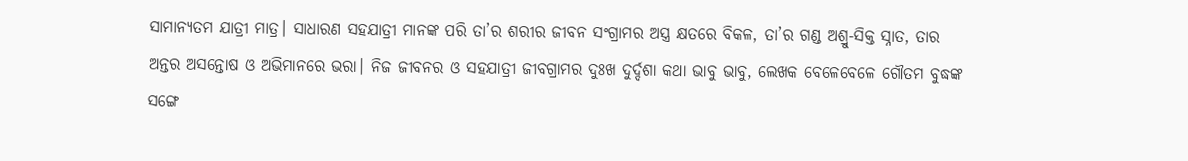ସାମାନ୍ୟତମ ଯାତ୍ରୀ ମାତ୍ର। ସାଧାରଣ ସହଯାତ୍ରୀ ମାନଙ୍କ ପରି ତା’ର ଶରୀର ଜୀବନ ସଂଗ୍ରାମର ଅସ୍ତ୍ର କ୍ଷତରେ ବିକଳ, ତା’ର ଗଣ୍ଡ ଅଶ୍ରୁ-ସିକ୍ତ ସ୍ନାତ, ତାର ଅନ୍ତର ଅସନ୍ତୋଷ ଓ ଅଭିମାନରେ ଭରା। ନିଜ ଜୀବନର ଓ ସହଯାତ୍ରୀ ଜୀବଗ୍ରାମର ଦୁଃଖ ଦୁର୍ଦ୍ଦଶା କଥା ଭାବୁ ଭାବୁ, ଲେଖକ ବେଳେବେଳେ ଗୌତମ ବୁଦ୍ଧଙ୍କ ସଙ୍ଗେ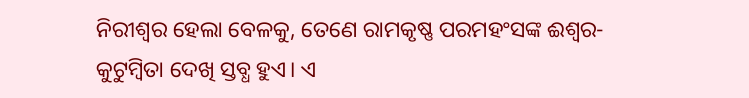ନିରୀଶ୍ଵର ହେଲା ବେଳକୁ, ତେଣେ ରାମକୃଷ୍ଣ ପରମହଂସଙ୍କ ଈଶ୍ୱର-କୁଟୁମ୍ବିତା ଦେଖି ସ୍ତବ୍ଧ ହୁଏ। ଏ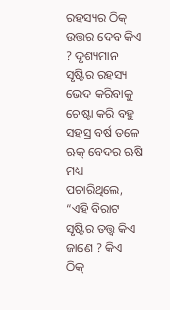ରହସ୍ୟର ଠିକ୍ ଉତ୍ତର ଦେବ କିଏ ? ଦୃଶ୍ୟମାନ ସୃଷ୍ଟିର ରହସ୍ୟ ଭେଦ କରିବାକୁ ଚେଷ୍ଟା କରି ବହୁ ସହସ୍ର ବର୍ଷ ତଳେ ଋକ୍ ବେଦର ଋଷି ମଧ୍ୟ ପଚାରିଥିଲେ, “ଏହି ବିରାଟ ସୃଷ୍ଟିର ତତ୍ତ୍ଵ କିଏ ଜାଣେ ? କିଏ ଠିକ୍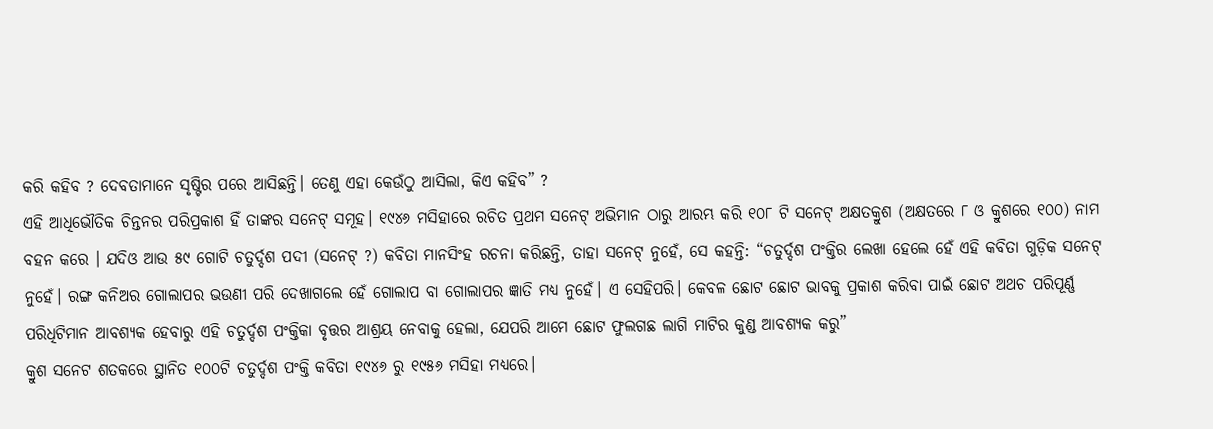କରି କହିବ ? ଦେବତାମାନେ ସୃଷ୍ଟିର ପରେ ଆସିଛନ୍ତି। ତେଣୁ ଏହା କେଉଁଠୁ ଆସିଲା, କିଏ କହିବ” ?
ଏହି ଆଧିଭୌତିକ ଚିନ୍ତନର ପରିପ୍ରକାଶ ହିଁ ତାଙ୍କର ସନେଟ୍ ସମୂହ। ୧୯୪୬ ମସିହାରେ ରଚିତ ପ୍ରଥମ ସନେଟ୍ ଅଭିମାନ ଠାରୁ ଆରମ୍ଭ କରି ୧୦୮ ଟି ସନେଟ୍ ଅକ୍ଷତକ୍ରୁଶ (ଅକ୍ଷତରେ ୮ ଓ କ୍ରୁଶରେ ୧୦୦) ନାମ ବହନ କରେ । ଯଦିଓ ଆଉ ୫୯ ଗୋଟି ଚତୁର୍ଦ୍ଦଶ ପଦୀ (ସନେଟ୍ ?) କବିତା ମାନସିଂହ ରଚନା କରିଛନ୍ତି, ତାହା ସନେଟ୍ ନୁହେଁ, ସେ କହନ୍ତି: “ଚତୁର୍ଦ୍ଦଶ ପଂକ୍ତିର ଲେଖା ହେଲେ ହେଁ ଏହି କବିତା ଗୁଡ଼ିକ ସନେଟ୍ ନୁହେଁ। ରଙ୍ଗ କନିଅର ଗୋଲାପର ଭଉଣୀ ପରି ଦେଖାଗଲେ ହେଁ ଗୋଲାପ ବା ଗୋଲାପର ଜ୍ଞାତି ମଧ୍ୟ ନୁହେଁ। ଏ ସେହିପରି। କେବଳ ଛୋଟ ଛୋଟ ଭାବକୁ ପ୍ରକାଶ କରିବା ପାଇଁ ଛୋଟ ଅଥଚ ପରିପୂର୍ଣ୍ଣ ପରିଧିଟିମାନ ଆବଶ୍ୟକ ହେବାରୁ ଏହି ଚତୁର୍ଦ୍ଦଶ ପଂକ୍ତିକା ବୃତ୍ତର ଆଶ୍ରୟ ନେବାକୁ ହେଲା, ଯେପରି ଆମେ ଛୋଟ ଫୁଲଗଛ ଲାଗି ମାଟିର କୁଣ୍ଡ ଆବଶ୍ୟକ କରୁ”
କ୍ରୁଶ ସନେଟ ଶତକରେ ସ୍ଥାନିତ ୧୦୦ଟି ଚତୁର୍ଦ୍ଦଶ ପଂକ୍ତି କବିତା ୧୯୪୬ ରୁ ୧୯୫୬ ମସିହା ମଧ୍ୟରେ।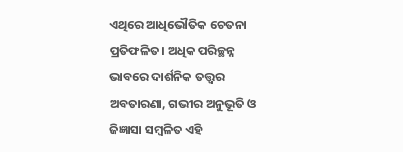ଏଥିରେ ଆଧିଭୌତିକ ଚେତନା ପ୍ରତିଫଳିତ। ଅଧିକ ପରିଚ୍ଛନ୍ନ ଭାବରେ ଦାର୍ଶନିକ ତତ୍ତ୍ଵର ଅବତାରଣା, ଗଭୀର ଅନୁଭୂତି ଓ ଜିଜ୍ଞାସା ସମ୍ବଳିତ ଏହି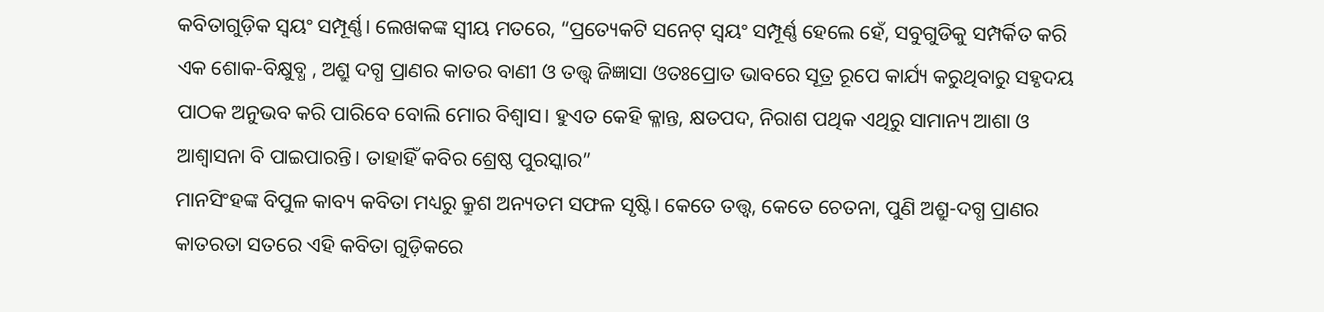କବିତାଗୁଡ଼ିକ ସ୍ଵୟଂ ସମ୍ପୂର୍ଣ୍ଣ। ଲେଖକଙ୍କ ସ୍ଵୀୟ ମତରେ, “ପ୍ରତ୍ୟେକଟି ସନେଟ୍ ସ୍ଵୟଂ ସମ୍ପୂର୍ଣ୍ଣ ହେଲେ ହେଁ, ସବୁଗୁଡିକୁ ସମ୍ପର୍କିତ କରି ଏକ ଶୋକ-ବିକ୍ଷୁବ୍ଧ , ଅଶ୍ରୁ ଦଗ୍ଧ ପ୍ରାଣର କାତର ବାଣୀ ଓ ତତ୍ତ୍ଵ ଜିଜ୍ଞାସା ଓତଃପ୍ରୋତ ଭାବରେ ସୂତ୍ର ରୂପେ କାର୍ଯ୍ୟ କରୁଥିବାରୁ ସହୃଦୟ ପାଠକ ଅନୁଭବ କରି ପାରିବେ ବୋଲି ମୋର ବିଶ୍ବାସ। ହୁଏତ କେହି କ୍ଳାନ୍ତ, କ୍ଷତପଦ, ନିରାଶ ପଥିକ ଏଥିରୁ ସାମାନ୍ୟ ଆଶା ଓ ଆଶ୍ଵାସନା ବି ପାଇପାରନ୍ତି। ତାହାହିଁ କବିର ଶ୍ରେଷ୍ଠ ପୁରସ୍କାର”
ମାନସିଂହଙ୍କ ବିପୁଳ କାବ୍ୟ କବିତା ମଧ୍ୟରୁ କ୍ରୁଶ ଅନ୍ୟତମ ସଫଳ ସୃଷ୍ଟି। କେତେ ତତ୍ତ୍ୱ, କେତେ ଚେତନା, ପୁଣି ଅଶ୍ରୁ-ଦଗ୍ଧ ପ୍ରାଣର କାତରତା ସତରେ ଏହି କବିତା ଗୁଡ଼ିକରେ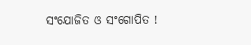ସଂଯୋଜିତ ଓ ସଂଗୋପିତ !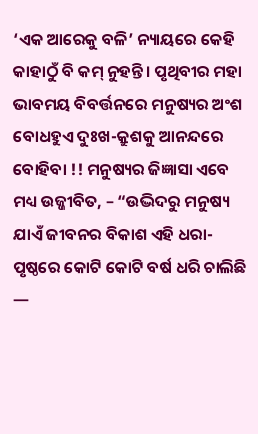‘ଏକ ଆରେକୁ ବଳି’ ନ୍ୟାୟରେ କେହି କାହାଠୁଁ ବି କମ୍ ନୁହନ୍ତି। ପୃଥିବୀର ମହା ଭାବମୟ ବିବର୍ତ୍ତନରେ ମନୁଷ୍ୟର ଅଂଶ ବୋଧହୁଏ ଦୁଃଖ-କ୍ରୁଶକୁ ଆନନ୍ଦରେ ବୋହିବା !! ମନୁଷ୍ୟର ଜିଜ୍ଞାସା ଏବେ ମଧ୍ୟ ଉଜ୍ଜୀବିତ, – “ଉଦ୍ଭିଦରୁ ମନୁଷ୍ୟ ଯାଏଁ ଜୀବନର ବିକାଶ ଏହି ଧରା-ପୃଷ୍ଠରେ କୋଟି କୋଟି ବର୍ଷ ଧରି ଚାଲିଛି —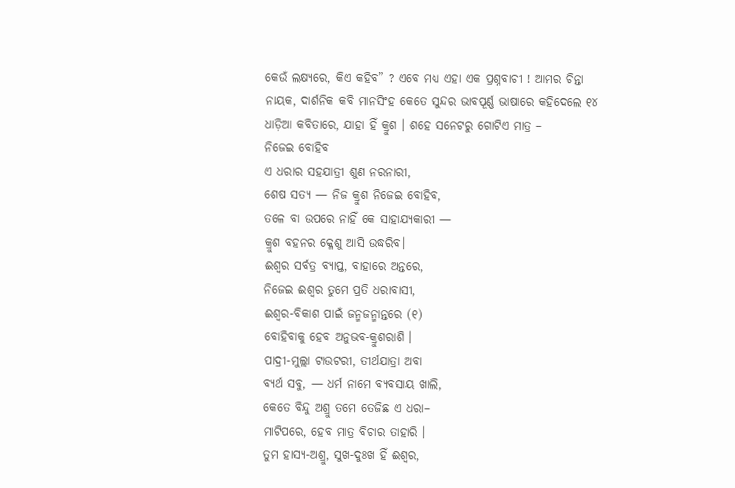କେଉଁ ଲକ୍ଷ୍ୟରେ, କିଏ କହିବ” ? ଏବେ ମଧ୍ୟ ଏହା ଏକ ପ୍ରଶ୍ନବାଚୀ ! ଆମର ଚିନ୍ତା ନାୟକ, ଦାର୍ଶନିକ କବି ମାନସିଂହ କେତେ ସୁନ୍ଦର ଭାବପୂର୍ଣ୍ଣ ଭାଷାରେ କହିଦେଲେ ୧୪ ଧାଡ଼ିଆ କବିତାରେ, ଯାହା ହିଁ କ୍ରୁଶ । ଶହେ ସନେଟରୁ ଗୋଟିଏ ମାତ୍ର –
ନିଜେଇ ବୋହିବ
ଏ ଧରାର ସହଯାତ୍ରୀ ଶୁଣ ନରନାରୀ,
ଶେଷ ସତ୍ୟ — ନିଜ କ୍ରୁଶ ନିଜେଇ ବୋହିବ,
ତଳେ ବା ଉପରେ ନାହିଁ କେ ସାହାଯ୍ୟକାରୀ —
କ୍ରୁଶ ବହନର କ୍ଳେଶୁ ଆସି ଉଦ୍ଧରିବ।
ଈଶ୍ୱର ସର୍ବତ୍ର ବ୍ୟାପ୍ତ, ବାହାରେ ଅନ୍ତରେ,
ନିଜେଇ ଈଶ୍ୱର ତୁମେ ପ୍ରତି ଧରାବାସୀ,
ଈଶ୍ୱର-ବିକାଶ ପାଇଁ ଜନ୍ମଜନ୍ମାନ୍ତରେ (୧)
ବୋହିବାକୁ ହେବ ଅନୁଭବ-କ୍ରୁଶରାଶି ।
ପାଦ୍ରୀ-ମୁଲ୍ଲା ଟାଉଟରୀ, ତୀର୍ଥଯାତ୍ରା ଅବା
ବ୍ୟର୍ଥ ସବୁ, — ଧର୍ମ ନାମେ ବ୍ୟବସାୟ ଖାଲି,
କେତେ ବିନ୍ଦୁ ଅଶ୍ରୁ ତମେ ତେଜିଛ ଏ ଧରା–
ମାଟିପରେ, ହେବ ମାତ୍ର ବିଚାର ତାହାରି ।
ତୁମ ହାସ୍ୟ-ଅଶ୍ରୁ, ସୁଖ-ଦୁଃଖ ହିଁ ଈଶ୍ୱର,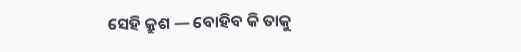ସେହି କ୍ରୁଶ — ବୋହିବ କି ତାକୁ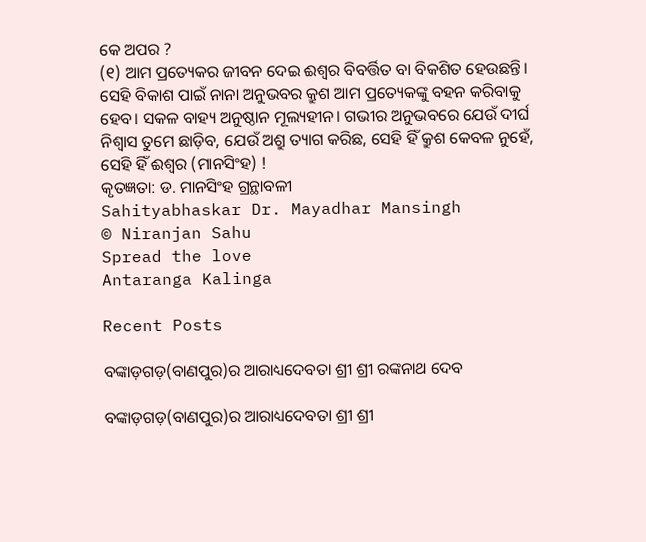କେ ଅପର ?
(୧) ଆମ ପ୍ରତ୍ୟେକର ଜୀବନ ଦେଇ ଈଶ୍ୱର ବିବର୍ତ୍ତିତ ବା ବିକଶିତ ହେଉଛନ୍ତି। ସେହି ବିକାଶ ପାଇଁ ନାନା ଅନୁଭବର କ୍ରୁଶ ଆମ ପ୍ରତ୍ୟେକଙ୍କୁ ବହନ କରିବାକୁ ହେବ। ସକଳ ବାହ୍ୟ ଅନୁଷ୍ଠାନ ମୂଲ୍ୟହୀନ। ଗଭୀର ଅନୁଭବରେ ଯେଉଁ ଦୀର୍ଘ ନିଶ୍ଵାସ ତୁମେ ଛାଡ଼ିବ, ଯେଉଁ ଅଶ୍ରୁ ତ୍ୟାଗ କରିଛ, ସେହି ହିଁ କ୍ରୁଶ କେବଳ ନୁହେଁ, ସେହି ହିଁ ଈଶ୍ୱର (ମାନସିଂହ) !
କୃତଜ୍ଞତା: ଡ. ମାନସିଂହ ଗ୍ରନ୍ଥାବଳୀ
Sahityabhaskar Dr. Mayadhar Mansingh
© Niranjan Sahu
Spread the love
Antaranga Kalinga

Recent Posts

ବଙ୍କାଡ଼ଗଡ଼(ବାଣପୁର)ର ଆରାଧ୍ୟଦେବତା ଶ୍ରୀ ଶ୍ରୀ ରଙ୍କନାଥ ଦେବ

ବଙ୍କାଡ଼ଗଡ଼(ବାଣପୁର)ର ଆରାଧ୍ୟଦେବତା ଶ୍ରୀ ଶ୍ରୀ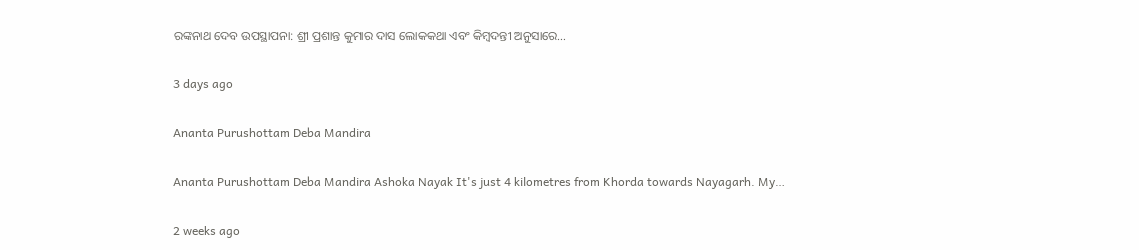ରଙ୍କନାଥ ଦେବ ଉପସ୍ଥାପନା: ଶ୍ରୀ ପ୍ରଶାନ୍ତ କୁମାର ଦାସ ଲୋକକଥା ଏବଂ କିମ୍ବଦନ୍ତୀ ଅନୁସାରେ…

3 days ago

Ananta Purushottam Deba Mandira

Ananta Purushottam Deba Mandira Ashoka Nayak It's just 4 kilometres from Khorda towards Nayagarh. My…

2 weeks ago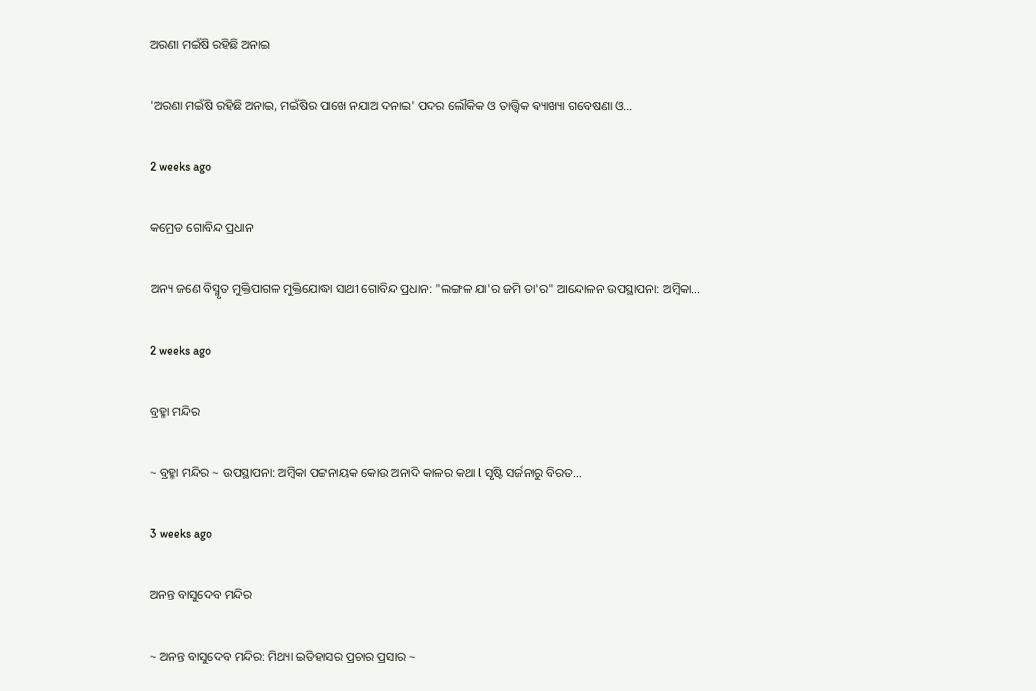ଅରଣା ମଇଁଷି ରହିଛି ଅନାଇ

'ଅରଣା ମଇଁଷି ରହିଛି ଅନାଇ, ମଇଁଷିର ପାଖେ ନଯାଅ ଦନାଇ' ପଦର ଲୌକିକ ଓ ତାତ୍ତ୍ଵିକ ଵ୍ୟାଖ୍ୟା ଗବେଷଣା ଓ…

2 weeks ago

କମ୍ରେଡ ଗୋବିନ୍ଦ ପ୍ରଧାନ

ଅନ୍ୟ ଜଣେ ବିସ୍ମୃତ ମୁକ୍ତିପାଗଳ ମୁକ୍ତିଯୋଦ୍ଧା ସାଥୀ ଗୋବିନ୍ଦ ପ୍ରଧାନ: "ଲଙ୍ଗଳ ଯା'ର ଜମି ତା'ର" ଆନ୍ଦୋଳନ ଉପସ୍ଥାପନା: ଅମ୍ବିକା…

2 weeks ago

ବ୍ରହ୍ମା ମନ୍ଦିର

~ ବ୍ରହ୍ମା ମନ୍ଦିର ~ ଉପସ୍ଥାପନା: ଅମ୍ବିକା ପଟ୍ଟନାୟକ କୋଉ ଅନାଦି କାଳର କଥା l ସୃଷ୍ଟି ସର୍ଜନାରୁ ବିରତ…

3 weeks ago

ଅନନ୍ତ ବାସୁଦେବ ମନ୍ଦିର

~ ଅନନ୍ତ ବାସୁଦେବ ମନ୍ଦିର: ମିଥ୍ୟା ଇତିହାସର ପ୍ରଚାର ପ୍ରସାର ~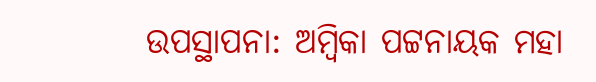ଉପସ୍ଥାପନା: ଅମ୍ବିକା ପଟ୍ଟନାୟକ ମହା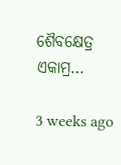ଶୈବକ୍ଷେତ୍ର ଏକାମ୍ର…

3 weeks ago